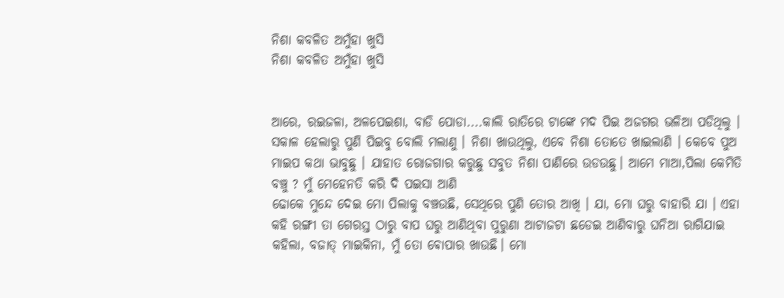ନିଶା କବଳିତ ଅମୁଁହା ଖୁସି
ନିଶା କବଳିତ ଅମୁଁହା ଖୁସି


ଆରେ, ରଇଜଳା, ଅଳପେଇଶା, ବାଡି ପୋଡା....କାଲି ରାତିରେ ଟାଙ୍କେ ମଦ ପିଇ ଅଜଗର ଭଳିଆ ପଡିଥିଲୁ । ସକାଳ ହେଲାରୁ ପୁଣି ପିଇବୁ ବୋଲି ମଲାଣୁ । ନିଶା ଖାଉଥିଲୁ, ଏବେ ନିଶା ତୋତେ ଖାଇଲାଣି । କେବେ ପୁଅ ମାଇପ କଥା ଭାବୁଛୁ । ଯାହାତ ରୋଜଗାର କରୁଛୁ ସବୁତ ନିଶା ପାଣିରେ ଉଡଉଛୁ। ଆମେ ମାଆ,ପିଲା କେମିତି ବଞ୍ଚୁ ? ମୁଁ ମେହେନତି କରି ଦି ପଇସା ଆଣି
ଢୋକେ ମୁନ୍ଦେ ଦେଇ ମୋ ପିଲାକୁ ବଞ୍ଚଉଛି, ସେଥିରେ ପୁଣି ତୋର ଆଖି । ଯା, ମୋ ଘରୁ ବାହାରି ଯା । ଏହା କହି ରଙ୍ଗୀ ତା ଗେରସ୍ତ ଠାରୁ ବାପ ଘରୁ ଆଣିଥିବା ପୁରୁଣା ଆଟାଜଟା ଛଡେଇ ଆଣିବାରୁ ଘନିଆ ରାଗିଯାଇ କହିଲା, ବଜାତ୍ ମାଇକିନା, ମୁଁ ତୋ ଵୋପାର ଖାଉଛି। ମୋ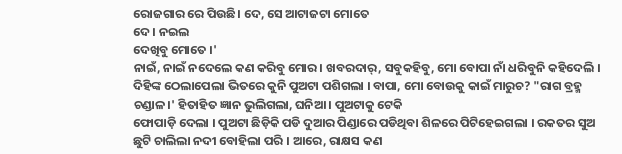ରୋଜଗାର ରେ ପିଉଛି। ଦେ, ସେ ଆଟାଜଟା ମୋତେ
ଦେ । ନଇଲ
ଦେଖିବୁ ମୋତେ ।'
ନାଇଁ, ନାଇଁ ନଦେଲେ କଣ କରିବୁ ମୋର । ଖବରଦାର୍, ସବୁକହିବୁ, ମୋ ବୋପା ନାଁ ଧରିବୁନି କହିଦେଲି । ଦିହିଙ୍କ ଠେଲାପେଲା ଭିତରେ କୁନି ପୁଅଟା ପଶିଗଲା । ବାପା, ମୋ ବୋଉକୁ କାଇଁ ମାରୁଚ? "ରାଗ ବ୍ରହ୍ମ ଚଣ୍ଡାଳ।' ହିତାହିତ ଜ୍ଞାନ ଭୁଲିଗଲା, ଘନିଆ । ପୁଅଟାକୁ ଟେକି
ଫୋପାଡ଼ି ଦେଲା । ପୁଅଟା ଛିଡ଼ିକି ପଡି ଦୁଆର ପିଣ୍ଡାରେ ପଡିଥିବା ଶିଳରେ ପିଟିହେଇଗଲା । ରକତର ସୁଅ ଛୁଟି ଚାଲିଲା ନଦୀ ବୋହିଲା ପରି । ଆରେ, ରାକ୍ଷସ କଣ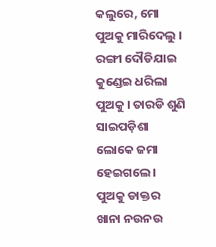କଲୁରେ, ମୋ ପୁଅକୁ ମାରିଦେଲୁ । ରଙ୍ଗୀ ଦୌଡିଯାଇ କୁଣ୍ଡେଇ ଧରିଲା ପୁଅକୁ । ତାରଡି ଶୁଣି ସାଇପଡ଼ିଶା ଲୋକେ ଜମା ହେଇଗଲେ । ପୁଅକୁ ଡାକ୍ତର ଖାନା ନଉନଉ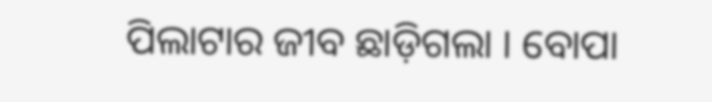ପିଲାଟାର ଜୀବ ଛାଡ଼ିଗଲା । ବୋପା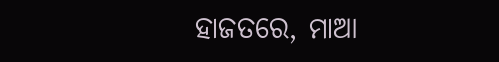ହାଜତରେ, ମାଆ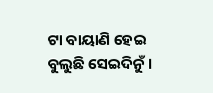ଟା ବାୟାଣି ହେଇ ବୁଲୁଛି ସେଇଦିନୁଁ ।